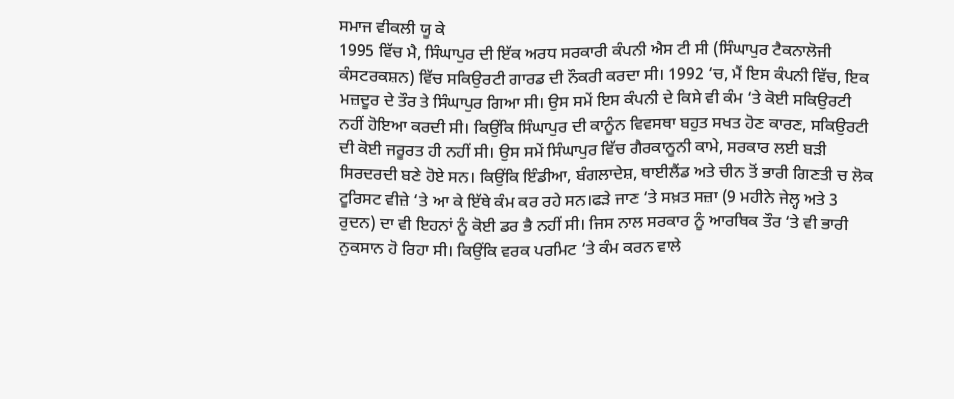ਸਮਾਜ ਵੀਕਲੀ ਯੂ ਕੇ
1995 ਵਿੱਚ ਮੈ, ਸਿੰਘਾਪੁਰ ਦੀ ਇੱਕ ਅਰਧ ਸਰਕਾਰੀ ਕੰਪਨੀ ਐਸ ਟੀ ਸੀ (ਸਿੰਘਾਪੁਰ ਟੈਕਨਾਲੋਜੀ ਕੰਸਟਰਕਸ਼ਨ) ਵਿੱਚ ਸਕਿਉਰਟੀ ਗਾਰਡ ਦੀ ਨੌਕਰੀ ਕਰਦਾ ਸੀ। 1992 ‘ਚ, ਮੈਂ ਇਸ ਕੰਪਨੀ ਵਿੱਚ, ਇਕ ਮਜ਼ਦੂਰ ਦੇ ਤੌਰ ਤੇ ਸਿੰਘਾਪੁਰ ਗਿਆ ਸੀ। ਉਸ ਸਮੇਂ ਇਸ ਕੰਪਨੀ ਦੇ ਕਿਸੇ ਵੀ ਕੰਮ ‘ਤੇ ਕੋਈ ਸਕਿਉਰਟੀ ਨਹੀਂ ਹੋਇਆ ਕਰਦੀ ਸੀ। ਕਿਉਂਕਿ ਸਿੰਘਾਪੁਰ ਦੀ ਕਾਨੂੰਨ ਵਿਵਸਥਾ ਬਹੁਤ ਸਖਤ ਹੋਣ ਕਾਰਣ, ਸਕਿਉਰਟੀ ਦੀ ਕੋਈ ਜਰੂਰਤ ਹੀ ਨਹੀਂ ਸੀ। ਉਸ ਸਮੇਂ ਸਿੰਘਾਪੁਰ ਵਿੱਚ ਗੈਰਕਾਨੂਨੀ ਕਾਮੇ, ਸਰਕਾਰ ਲਈ ਬੜੀ ਸਿਰਦਰਦੀ ਬਣੇ ਹੋਏ ਸਨ। ਕਿਉਂਕਿ ਇੰਡੀਆ, ਬੰਗਲਾਦੇਸ਼, ਥਾਈਲੈਂਡ ਅਤੇ ਚੀਨ ਤੋਂ ਭਾਰੀ ਗਿਣਤੀ ਚ ਲੋਕ ਟੂਰਿਸਟ ਵੀਜ਼ੇ ‘ਤੇ ਆ ਕੇ ਇੱਥੇ ਕੰਮ ਕਰ ਰਹੇ ਸਨ।ਫੜੇ ਜਾਣ ‘ਤੇ ਸਖ਼ਤ ਸਜ਼ਾ (9 ਮਹੀਨੇ ਜੇਲ੍ਹ ਅਤੇ 3 ਰੁਦਨ) ਦਾ ਵੀ ਇਹਨਾਂ ਨੂੰ ਕੋਈ ਡਰ ਭੈ ਨਹੀਂ ਸੀ। ਜਿਸ ਨਾਲ ਸਰਕਾਰ ਨੂੰ ਆਰਥਿਕ ਤੌਰ ‘ਤੇ ਵੀ ਭਾਰੀ ਨੁਕਸਾਨ ਹੋ ਰਿਹਾ ਸੀ। ਕਿਉਂਕਿ ਵਰਕ ਪਰਮਿਟ ‘ਤੇ ਕੰਮ ਕਰਨ ਵਾਲੇ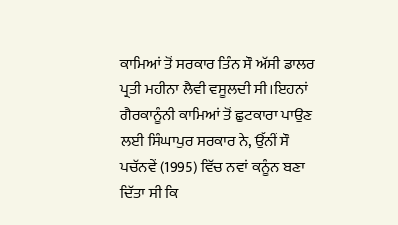ਕਾਮਿਆਂ ਤੋਂ ਸਰਕਾਰ ਤਿੰਨ ਸੌ ਅੱਸੀ ਡਾਲਰ ਪ੍ਰਤੀ ਮਹੀਨਾ ਲੈਵੀ ਵਸੂਲਦੀ ਸੀ।ਇਹਨਾਂ ਗੈਰਕਾਨੂੰਨੀ ਕਾਮਿਆਂ ਤੋਂ ਛੁਟਕਾਰਾ ਪਾਉਣ ਲਈ ਸਿੰਘਾਪੁਰ ਸਰਕਾਰ ਨੇ, ਉੱਨੀਂ ਸੌ ਪਚੱਨਵੇਂ (1995) ਵਿੱਚ ਨਵਾਂ ਕਨੂੰਨ ਬਣਾ ਦਿੱਤਾ ਸੀ ਕਿ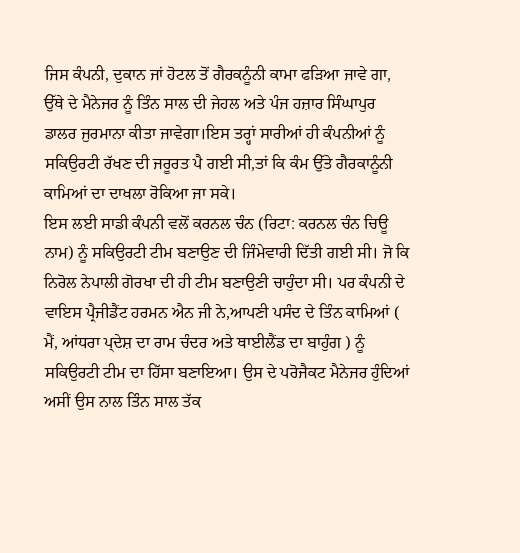ਜਿਸ ਕੰਪਨੀ, ਦੁਕਾਨ ਜਾਂ ਹੋਟਲ ਤੋਂ ਗੈਰਕਨੂੰਨੀ ਕਾਮਾ ਫੜਿਆ ਜਾਵੇ ਗਾ, ਉੱਥੇ ਦੇ ਮੈਨੇਜਰ ਨੂੰ ਤਿੰਨ ਸਾਲ ਦੀ ਜੇਹਲ ਅਤੇ ਪੰਜ ਹਜ਼ਾਰ ਸਿੰਘਾਪੁਰ ਡਾਲਰ ਜੁਰਮਾਨਾ ਕੀਤਾ ਜਾਵੇਗਾ।ਇਸ ਤਰ੍ਹਾਂ ਸਾਰੀਆਂ ਹੀ ਕੰਪਨੀਆਂ ਨੂੰ ਸਕਿਉਰਟੀ ਰੱਖਣ ਦੀ ਜਰੂਰਤ ਪੈ ਗਈ ਸੀ,ਤਾਂ ਕਿ ਕੰਮ ਉੱਤੇ ਗੈਰਕਾਨੂੰਨੀ ਕਾਮਿਆਂ ਦਾ ਦਾਖਲਾ ਰੋਕਿਆ ਜਾ ਸਕੇ।
ਇਸ ਲਈ ਸਾਡੀ ਕੰਪਨੀ ਵਲੋਂ ਕਰਨਲ ਚੰਨ (ਰਿਟਾ: ਕਰਨਲ ਚੰਨ ਚਿਊ ਨਾਮ) ਨੂੰ ਸਕਿਉਰਟੀ ਟੀਮ ਬਣਾਉਣ ਦੀ ਜਿੰਮੇਵਾਰੀ ਦਿੱਤੀ ਗਈ ਸੀ। ਜੋ ਕਿ ਨਿਰੋਲ ਨੇਪਾਲੀ ਗੋਰਖਾ ਦੀ ਹੀ ਟੀਮ ਬਣਾਉਣੀ ਚਾਹੁੰਦਾ ਸੀ। ਪਰ ਕੰਪਨੀ ਦੇ ਵਾਇਸ ਪ੍ਰੈਜੀਡੈਂਟ ਹਰਮਨ ਐਨ ਜੀ ਨੇ,ਆਪਣੀ ਪਸੰਦ ਦੇ ਤਿੰਨ ਕਾਮਿਆਂ ( ਮੈਂ, ਆਂਧਰਾ ਪ੍ਦੇਸ਼ ਦਾ ਰਾਮ ਚੰਦਰ ਅਤੇ ਥਾਈਲੈਂਡ ਦਾ ਬਾਹੁੰਗ ) ਨੂੰ ਸਕਿਉਰਟੀ ਟੀਮ ਦਾ ਹਿੱਸਾ ਬਣਾਇਆ। ਉਸ ਦੇ ਪਰੋਜੈਕਟ ਮੈਨੇਜਰ ਹੁੰਦਿਆਂ ਅਸੀਂ ਉਸ ਨਾਲ ਤਿੰਨ ਸਾਲ ਤੱਕ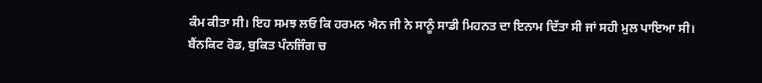ਕੰਮ ਕੀਤਾ ਸੀ। ਇਹ ਸਮਝ ਲਓ ਕਿ ਹਰਮਨ ਐਨ ਜੀ ਨੇ ਸਾਨੂੰ ਸਾਡੀ ਮਿਹਨਤ ਦਾ ਇਨਾਮ ਦਿੱਤਾ ਸੀ ਜਾਂ ਸਹੀ ਮੁਲ ਪਾਇਆ ਸੀ।
ਬੈਂਨਕਿਟ ਰੋਡ, ਬੁਕਿਤ ਪੰਨਜਿੰਗ ਚ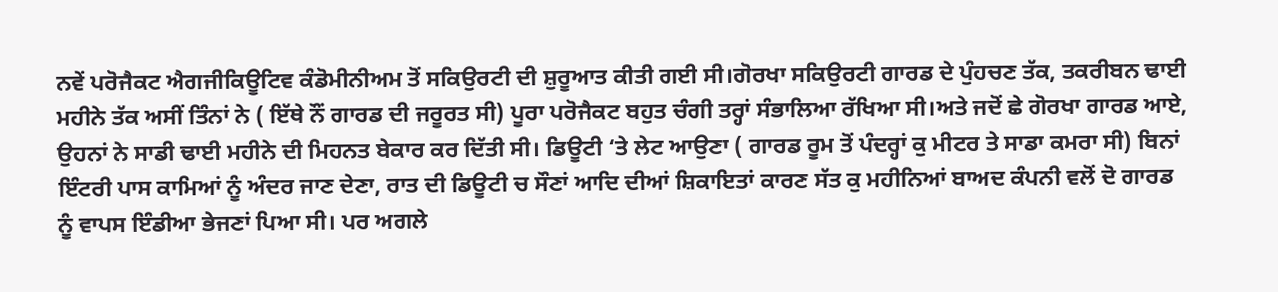ਨਵੇਂ ਪਰੋਜੈਕਟ ਐਗਜੀਕਿਊਟਿਵ ਕੰਡੋਮੀਨੀਅਮ ਤੋਂ ਸਕਿਉਰਟੀ ਦੀ ਸ਼ੁਰੂਆਤ ਕੀਤੀ ਗਈ ਸੀ।ਗੋਰਖਾ ਸਕਿਉਰਟੀ ਗਾਰਡ ਦੇ ਪੁੰਹਚਣ ਤੱਕ, ਤਕਰੀਬਨ ਢਾਈ ਮਹੀਨੇ ਤੱਕ ਅਸੀਂ ਤਿੰਨਾਂ ਨੇ ( ਇੱਥੇ ਨੌਂ ਗਾਰਡ ਦੀ ਜਰੂਰਤ ਸੀ) ਪੂਰਾ ਪਰੋਜੈਕਟ ਬਹੁਤ ਚੰਗੀ ਤਰ੍ਹਾਂ ਸੰਭਾਲਿਆ ਰੱਖਿਆ ਸੀ।ਅਤੇ ਜਦੋਂ ਛੇ ਗੋਰਖਾ ਗਾਰਡ ਆਏ, ਉਹਨਾਂ ਨੇ ਸਾਡੀ ਢਾਈ ਮਹੀਨੇ ਦੀ ਮਿਹਨਤ ਬੇਕਾਰ ਕਰ ਦਿੱਤੀ ਸੀ। ਡਿਊਟੀ ‘ਤੇ ਲੇਟ ਆਉਣਾ ( ਗਾਰਡ ਰੂਮ ਤੋਂ ਪੰਦਰ੍ਹਾਂ ਕੁ ਮੀਟਰ ਤੇ ਸਾਡਾ ਕਮਰਾ ਸੀ) ਬਿਨਾਂ ਇੰਟਰੀ ਪਾਸ ਕਾਮਿਆਂ ਨੂੰ ਅੰਦਰ ਜਾਣ ਦੇਣਾ, ਰਾਤ ਦੀ ਡਿਊਟੀ ਚ ਸੌਣਾਂ ਆਦਿ ਦੀਆਂ ਸ਼ਿਕਾਇਤਾਂ ਕਾਰਣ ਸੱਤ ਕੁ ਮਹੀਨਿਆਂ ਬਾਅਦ ਕੰਪਨੀ ਵਲੋਂ ਦੋ ਗਾਰਡ ਨੂੰ ਵਾਪਸ ਇੰਡੀਆ ਭੇਜਣਾਂ ਪਿਆ ਸੀ। ਪਰ ਅਗਲੇ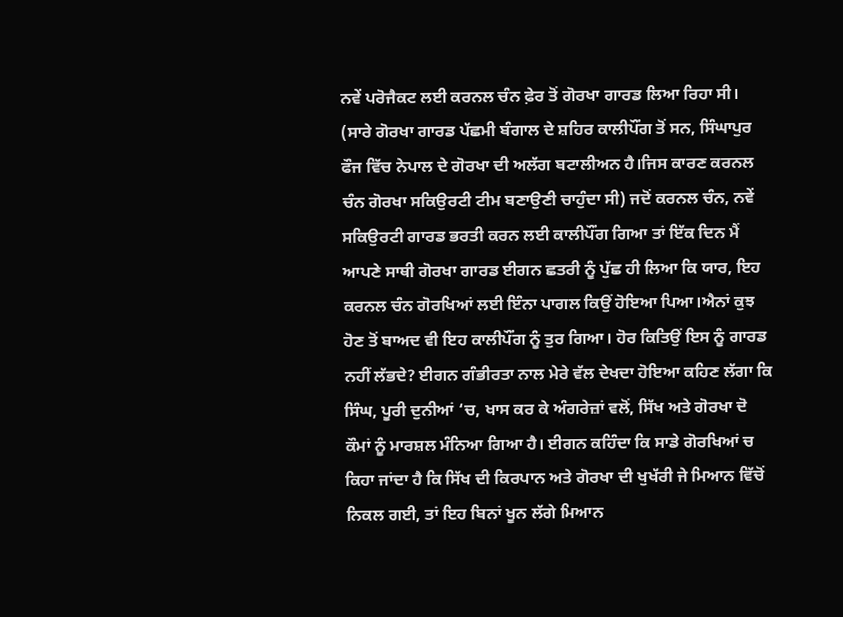ਨਵੇਂ ਪਰੋਜੈਕਟ ਲਈ ਕਰਨਲ ਚੰਨ ਫ਼ੇਰ ਤੋਂ ਗੋਰਖਾ ਗਾਰਡ ਲਿਆ ਰਿਹਾ ਸੀ। (ਸਾਰੇ ਗੋਰਖਾ ਗਾਰਡ ਪੱਛਮੀ ਬੰਗਾਲ ਦੇ ਸ਼ਹਿਰ ਕਾਲੀਪੌਂਗ ਤੋਂ ਸਨ, ਸਿੰਘਾਪੁਰ ਫੌਜ ਵਿੱਚ ਨੇਪਾਲ ਦੇ ਗੋਰਖਾ ਦੀ ਅਲੱਗ ਬਟਾਲੀਅਨ ਹੈ।ਜਿਸ ਕਾਰਣ ਕਰਨਲ ਚੰਨ ਗੋਰਖਾ ਸਕਿਉਰਟੀ ਟੀਮ ਬਣਾਉਣੀ ਚਾਹੁੰਦਾ ਸੀ) ਜਦੋਂ ਕਰਨਲ ਚੰਨ, ਨਵੇਂ ਸਕਿਉਰਟੀ ਗਾਰਡ ਭਰਤੀ ਕਰਨ ਲਈ ਕਾਲੀਪੌਂਗ ਗਿਆ ਤਾਂ ਇੱਕ ਦਿਨ ਮੈਂ ਆਪਣੇ ਸਾਥੀ ਗੋਰਖਾ ਗਾਰਡ ਈਗਨ ਛਤਰੀ ਨੂੰ ਪੁੱਛ ਹੀ ਲਿਆ ਕਿ ਯਾਰ, ਇਹ ਕਰਨਲ ਚੰਨ ਗੋਰਖਿਆਂ ਲਈ ਇੰਨਾ ਪਾਗਲ ਕਿਉਂ ਹੋਇਆ ਪਿਆ।ਐਨਾਂ ਕੁਝ ਹੋਣ ਤੋਂ ਬਾਅਦ ਵੀ ਇਹ ਕਾਲੀਪੌਂਗ ਨੂੰ ਤੁਰ ਗਿਆ। ਹੋਰ ਕਿਤਿਉਂ ਇਸ ਨੂੰ ਗਾਰਡ ਨਹੀਂ ਲੱਭਦੇ? ਈਗਨ ਗੰਭੀਰਤਾ ਨਾਲ ਮੇਰੇ ਵੱਲ ਦੇਖਦਾ ਹੋਇਆ ਕਹਿਣ ਲੱਗਾ ਕਿ ਸਿੰਘ, ਪੂਰੀ ਦੁਨੀਆਂ ‘ਚ, ਖਾਸ ਕਰ ਕੇ ਅੰਗਰੇਜ਼ਾਂ ਵਲੋਂ, ਸਿੱਖ ਅਤੇ ਗੋਰਖਾ ਦੋ ਕੌਮਾਂ ਨੂੰ ਮਾਰਸ਼ਲ ਮੰਨਿਆ ਗਿਆ ਹੈ। ਈਗਨ ਕਹਿੰਦਾ ਕਿ ਸਾਡੇ ਗੋਰਖਿਆਂ ਚ ਕਿਹਾ ਜਾਂਦਾ ਹੈ ਕਿ ਸਿੱਖ ਦੀ ਕਿਰਪਾਨ ਅਤੇ ਗੋਰਖਾ ਦੀ ਖੁਖੱਰੀ ਜੇ ਮਿਆਨ ਵਿੱਚੋਂ ਨਿਕਲ ਗਈ, ਤਾਂ ਇਹ ਬਿਨਾਂ ਖੂਨ ਲੱਗੇ ਮਿਆਨ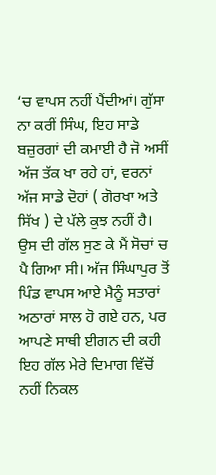‘ਚ ਵਾਪਸ ਨਹੀਂ ਪੈਂਦੀਆਂ। ਗੁੱਸਾ ਨਾ ਕਰੀਂ ਸਿੰਘ, ਇਹ ਸਾਡੇ ਬਜ਼ੁਰਗਾਂ ਦੀ ਕਮਾਈ ਹੈ ਜੋ ਅਸੀਂ ਅੱਜ ਤੱਕ ਖਾ ਰਹੇ ਹਾਂ, ਵਰਨਾਂ ਅੱਜ ਸਾਡੇ ਦੋਹਾਂ ( ਗੋਰਖਾ ਅਤੇ ਸਿੱਖ ) ਦੇ ਪੱਲੇ ਕੁਝ ਨਹੀਂ ਹੈ। ਉਸ ਦੀ ਗੱਲ ਸੁਣ ਕੇ ਮੈਂ ਸੋਚਾਂ ਚ ਪੈ ਗਿਆ ਸੀ। ਅੱਜ ਸਿੰਘਾਪੁਰ ਤੋਂ ਪਿੰਡ ਵਾਪਸ ਆਏ ਮੈਨੂੰ ਸਤਾਰਾਂ ਅਠਾਰਾਂ ਸਾਲ ਹੋ ਗਏ ਹਨ, ਪਰ ਆਪਣੇ ਸਾਥੀ ਈਗਨ ਦੀ ਕਹੀ ਇਹ ਗੱਲ ਮੇਰੇ ਦਿਮਾਗ ਵਿੱਚੋਂ ਨਹੀਂ ਨਿਕਲ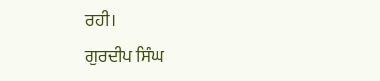ਰਹੀ।
ਗੁਰਦੀਪ ਸਿੰਘ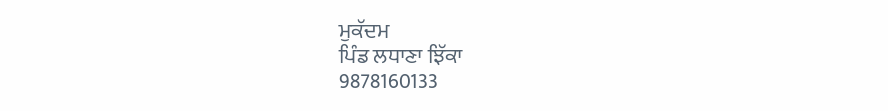ਮੁਕੱਦਮ
ਪਿੰਡ ਲਧਾਣਾ ਝਿੱਕਾ
9878160133